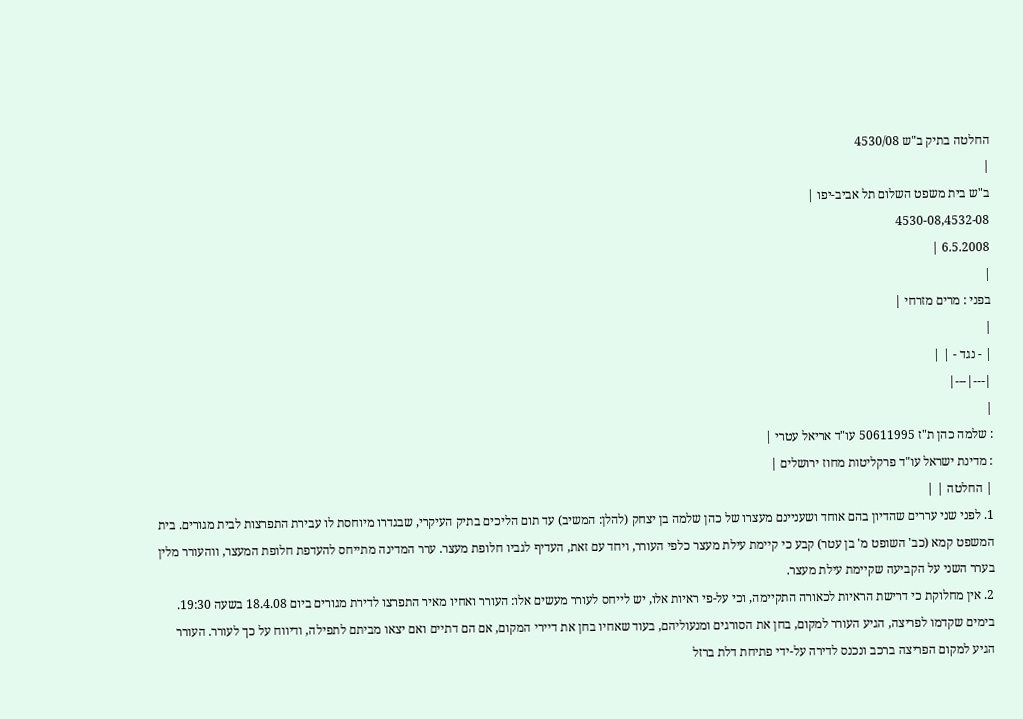החלטה בתיק ב"ש 4530/08
|
ב"ש בית משפט השלום תל אביב-יפו |
4530-08,4532-08
6.5.2008 |
|
בפני : מרים מזרחי |
|
| - נגד - | |
|---|---|
|
: שלמה כהן ת"ז 50611995 עו"ד אריאל עטרי |
: מדינת ישראל עו"ד פרקליטות מחוז ירושלים |
| החלטה | |
1. לפני שני עררים שהדיון בהם אוחד ושעניינם מעצרו של כהן שלמה בן יצחק (להלן: המשיב) עד תום הליכים בתיק העיקרי, שבגדרו מיוחסת לו עבירת התפרצות לבית מגורים. בית המשפט קמא (כב' השופט מ' בן עטר) קבע כי קיימת עילת מעצר כלפי העורר, ויחד עם זאת, העדיף לגביו חלופת מעצר. ערר המדינה מתייחס להעדפת חלופת המעצר, ווהעורר מלין בערר השני על הקביעה שקיימת עילת מעצר.
2. אין מחלוקת כי דרישת הראיות לכאורה התקיימה, וכי על-פי ראיות אלו, יש לייחס לעורר מעשים אלו: העורר ואחיו מאיר התפרצו לדירת מגורים ביום 18.4.08 בשעה 19:30. בימים שקדמו לפריצה, הגיע העורר למקום, בחן את הסורגים ומנעוליהם, בעוד שאחיו בחן את דיירי המקום, אם הם דתיים ואם יצאו מביתם לתפילה, ודיווח על כך לעורר. העורר הגיע למקום הפריצה ברכב ונכנס לדירה על-ידי פתיחת דלת ברזל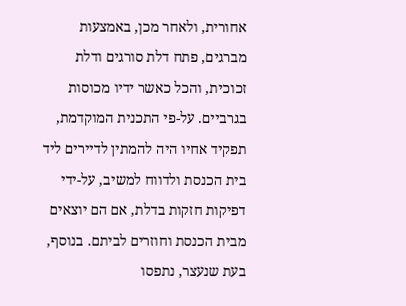אחורית, ולאחר מכן, באמצעות מברגים, פתח דלת סורגים ודלת זכוכית, והכל כאשר ידיו מכוסות בגרביים. על-פי התכנית המוקדמת, תפקיד אחיו היה להמתין לדיירים ליד בית הכנסת ולדווח למשיב, על-ידי דפיקות חזקות בדלת, אם הם יוצאים מבית הכנסת וחוזרים לביתם. בנוסף, בעת שנעצר, נתפסו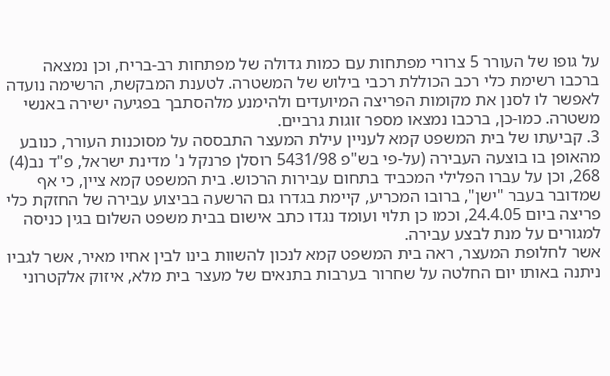על גופו של העורר 5 צרורי מפתחות עם כמות גדולה של מפתחות רב-בריח, וכן נמצאה ברכבו רשימת כלי רכב הכוללת רכבי בילוש של המשטרה. לטענת המבקשת, הרשימה נועדה לאפשר לו לסנן את מקומות הפריצה המיועדים ולהימנע מלהסתבך בפגיעה ישירה באנשי משטרה. כמו-כן, ברכבו נמצאו מספר זוגות גרביים.
3. קביעתו של בית המשפט קמא לעניין עילת המעצר התבססה על מסוכנות העורר, כנובע מהאופן בו בוצעה העבירה (על-פי בש"פ 5431/98 רוסלן פרנקל נ' מדינת ישראל, פ"ד נב(4) 268, וכן על עברו הפלילי המכביד בתחום עבירות הרכוש. בית המשפט קמא ציין, כי אף שמדובר בעבר "ישן", ברובו המכריע, קיימת בגדרו גם הרשעה בביצוע עבירה של החזקת כלי פריצה ביום 24.4.05, וכמו כן תלוי ועומד נגדו כתב אישום בבית משפט השלום בגין כניסה למגורים על מנת לבצע עבירה.
אשר לחלופת המעצר, ראה בית המשפט קמא לנכון להשוות בינו לבין אחיו מאיר, אשר לגביו ניתנה באותו יום החלטה על שחרור בערבות בתנאים של מעצר בית מלא, איזוק אלקטרוני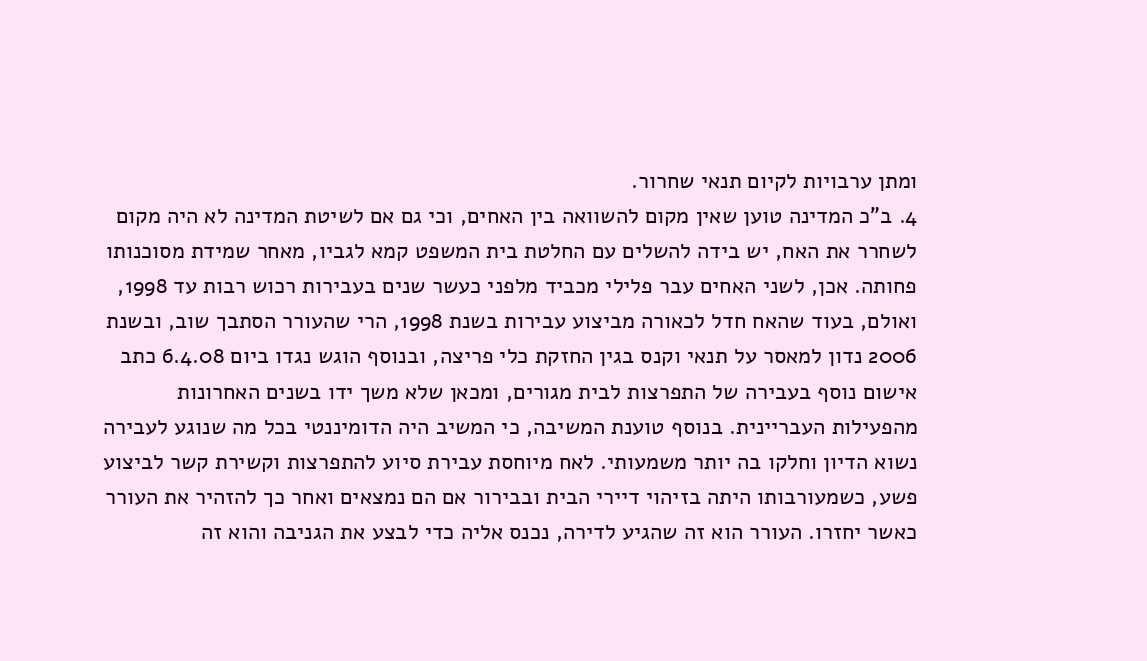ומתן ערבויות לקיום תנאי שחרור.
4. ב"כ המדינה טוען שאין מקום להשוואה בין האחים, וכי גם אם לשיטת המדינה לא היה מקום לשחרר את האח, יש בידה להשלים עם החלטת בית המשפט קמא לגביו, מאחר שמידת מסוכנותו פחותה. אכן, לשני האחים עבר פלילי מכביד מלפני כעשר שנים בעבירות רכוש רבות עד 1998, ואולם, בעוד שהאח חדל לכאורה מביצוע עבירות בשנת 1998, הרי שהעורר הסתבך שוב, ובשנת 2006 נדון למאסר על תנאי וקנס בגין החזקת כלי פריצה, ובנוסף הוגש נגדו ביום 6.4.08 כתב אישום נוסף בעבירה של התפרצות לבית מגורים, ומכאן שלא משך ידו בשנים האחרונות מהפעילות העבריינית. בנוסף טוענת המשיבה, כי המשיב היה הדומיננטי בכל מה שנוגע לעבירה נשוא הדיון וחלקו בה יותר משמעותי. לאח מיוחסת עבירת סיוע להתפרצות וקשירת קשר לביצוע פשע, כשמעורבותו היתה בזיהוי דיירי הבית ובבירור אם הם נמצאים ואחר כך להזהיר את העורר כאשר יחזרו. העורר הוא זה שהגיע לדירה, נכנס אליה כדי לבצע את הגניבה והוא זה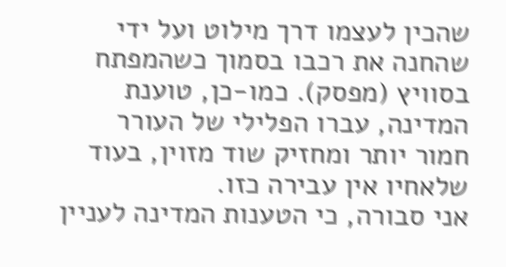שהכין לעצמו דרך מילוט ועל ידי שהחנה את רכבו בסמוך כשהמפתח בסוויץ (מפסק). כמו-כן, טוענת המדינה, עברו הפלילי של העורר חמור יותר ומחזיק שוד מזוין, בעוד שלאחיו אין עבירה כזו.
אני סבורה, כי הטענות המדינה לעניין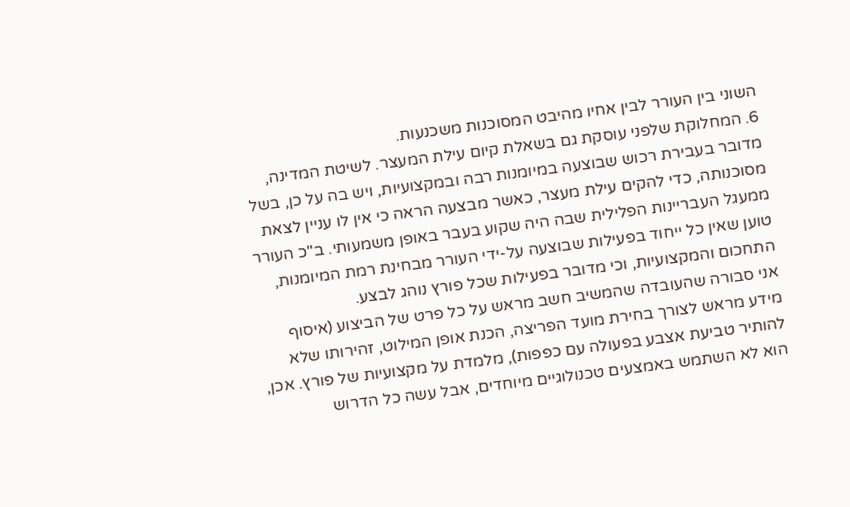השוני בין העורר לבין אחיו מהיבט המסוכנות משכנעות.
6. המחלוקת שלפני עוסקת גם בשאלת קיום עילת המעצר. לשיטת המדינה, מדובר בעבירת רכוש שבוצעה במיומנות רבה ובמקצועיות, ויש בה על כן, בשל מסוכנותה, כדי להקים עילת מעצר, כאשר מבצעה הראה כי אין לו עניין לצאת ממעגל העבריינות הפלילית שבה היה שקוע בעבר באופן משמעותי. ב"כ העורר טוען שאין כל ייחוד בפעילות שבוצעה על-ידי העורר מבחינת רמת המיומנות, התחכום והמקצועיות, וכי מדובר בפעילות שכל פורץ נוהג לבצע.
אני סבורה שהעובדה שהמשיב חשב מראש על כל פרט של הביצוע (איסוף מידע מראש לצורך בחירת מועד הפריצה, הכנת אופן המילוט, זהירותו שלא להותיר טביעת אצבע בפעולה עם כפפות), מלמדת על מקצועיות של פורץ. אכן, הוא לא השתמש באמצעים טכנולוגיים מיוחדים, אבל עשה כל הדרוש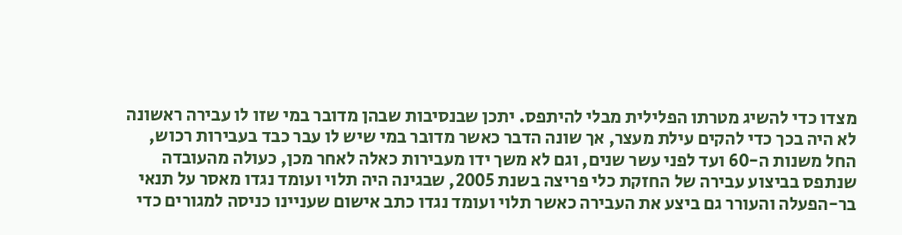מצדו כדי להשיג מטרתו הפלילית מבלי להיתפס. יתכן שבנסיבות שבהן מדובר במי שזו לו עבירה ראשונה לא היה בכך כדי להקים עילת מעצר, אך שונה הדבר כאשר מדובר במי שיש לו עבר כבד בעבירות רכוש, החל משנות ה-60 ועד לפני עשר שנים, וגם לא משך ידו מעבירות כאלה לאחר מכן, כעולה מהעובדה שנתפס בביצוע עבירה של החזקת כלי פריצה בשנת 2005, שבגינה היה תלוי ועומד נגדו מאסר על תנאי בר-הפעלה והעורר גם ביצע את העבירה כאשר תלוי ועומד נגדו כתב אישום שעניינו כניסה למגורים כדי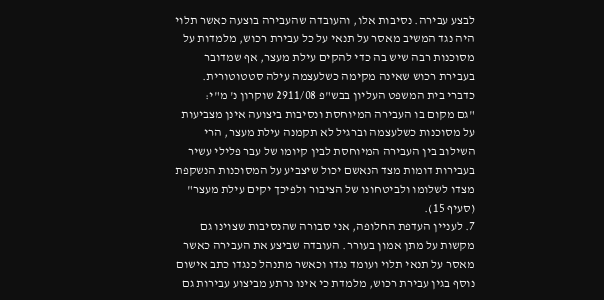לבצע עבירה. נסיבות אלו, והעובדה שהעבירה בוצעה כאשר תלוי היה נגד המשיב מאסר על תנאי על כל עבירת רכוש, מלמדות על מסוכנות רבה שיש בה כדי להקים עילת מעצר, אף שמדובר בעבירת רכוש שאינה מקימה כשלעצמה עילה סטטוטורית. כדברי בית המשפט העליון בבש"פ 2911/08 שוקרון נ' מ"י:
"גם מקום בו העבירה המיוחסת ונסיבות ביצועה אינן מצביעות על מסוכנות כשלעצמה וברגיל לא תקמנה עילת מעצר, הרי השילוב בין העבירה המיוחסת לבין קיומו של עבר פלילי עשיר בעבירות דומות מצד הנאשם יכול שיצביע על המסוכנות הנשקפת מצדו לשלומו ולביטחונו של הציבור ולפיכך יקים עילת מעצר" (סעיף 15).
7. לעניין העדפת החלופה, אני סבורה שהנסיבות שצוינו גם מקשות על מתן אמון בעורר. העובדה שביצע את העבירה כאשר מאסר על תנאי תלוי ועומד נגדו וכאשר מתנהל כנגדו כתב אישום נוסף בגין עבירת רכוש, מלמדת כי אינו נרתע מביצוע עבירות גם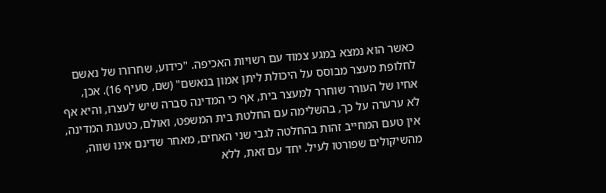כאשר הוא נמצא במגע צמוד עם רשויות האכיפה. "כידוע, שחרורו של נאשם לחלופת מעצר מבוסס על היכולת ליתן אמון בנאשם" (שם, סעיף 16). אכן, אחיו של העורר שוחרר למעצר בית, אף כי המדינה סברה שיש לעצרו, והיא אף לא ערערה על כך, בהשלימה עם החלטת בית המשפט, ואולם, כטענת המדינה, אין טעם המחייב זהות בהחלטה לגבי שני האחים, מאחר שדינם אינו שווה, מהשיקולים שפורטו לעיל. יחד עם זאת, ללא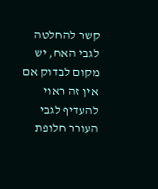קשר להחלטה לגבי האח, יש מקום לבדוק אם אין זה ראוי להעדיף לגבי העורר חלופת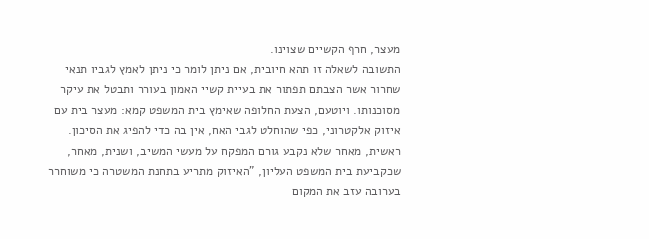מעצר, חרף הקשיים שצוינו.
התשובה לשאלה זו תהא חיובית, אם ניתן לומר כי ניתן לאמץ לגביו תנאי שחרור אשר הצבתם תפתור את בעיית קשיי האמון בעורר ותבטל את עיקר מסוכנותו. ויוטעם, הצעת החלופה שאימץ בית המשפט קמא: מעצר בית עם איזוק אלקטרוני, כפי שהוחלט לגבי האח, אין בה כדי להפיג את הסיכון. ראשית, מאחר שלא נקבע גורם המפקח על מעשי המשיב, ושנית, מאחר, שכקביעת בית המשפט העליון, "האיזוק מתריע בתחנת המשטרה כי משוחרר בערובה עזב את המקום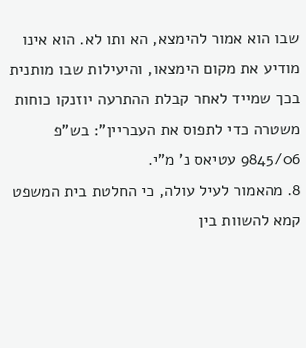שבו הוא אמור להימצא, הא ותו לא. הוא אינו מודיע את מקום הימצאו, והיעילות שבו מותנית בכך שמייד לאחר קבלת ההתרעה יוזנקו כוחות משטרה כדי לתפוס את העבריין": בש"פ 9845/06 עטיאס נ' מ"י.
8. מהאמור לעיל עולה, כי החלטת בית המשפט קמא להשוות בין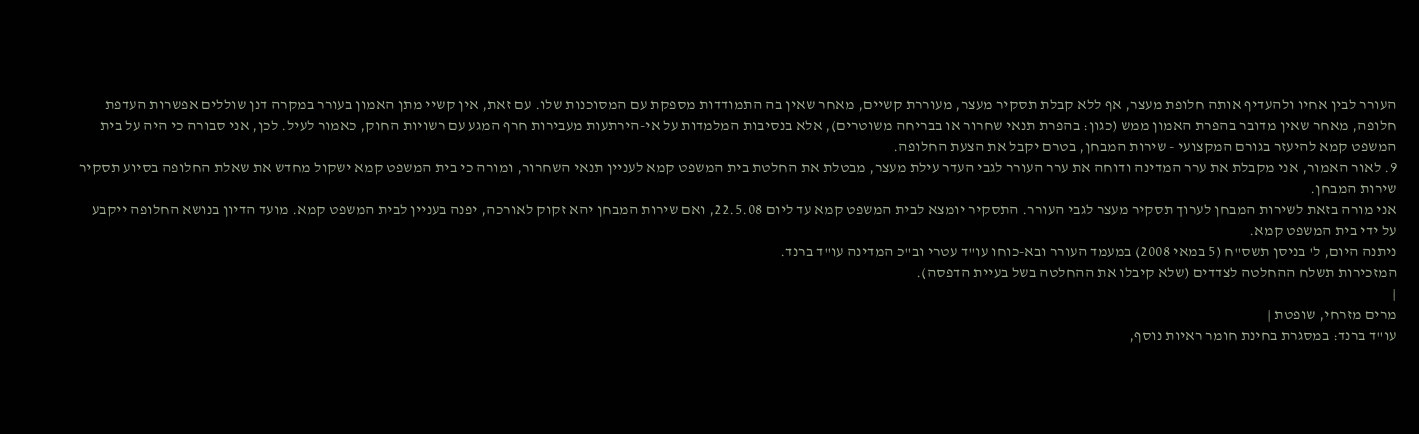העורר לבין אחיו ולהעדיף אותה חלופת מעצר, אף ללא קבלת תסקיר מעצר, מעוררת קשיים, מאחר שאין בה התמודדות מספקת עם המסוכנות שלו. עם זאת, אין קשיי מתן האמון בעורר במקרה דנן שוללים אפשרות העדפת חלופה, מאחר שאין מדובר בהפרת האמון ממש (כגון: בהפרת תנאי שחרור או בבריחה משוטרים), אלא בנסיבות המלמדות על אי-הירתעות מעבירות חרף המגע עם רשויות החוק, כאמור לעיל. לכן, אני סבורה כי היה על בית המשפט קמא להיעזר בגורם המקצועי - שירות המבחן, בטרם יקבל את הצעת החלופה.
9. לאור האמור, אני מקבלת את ערר המדינה ודוחה את ערר העורר לגבי העדר עילת מעצר, מבטלת את החלטת בית המשפט קמא לעניין תנאי השחרור, ומורה כי בית המשפט קמא ישקול מחדש את שאלת החלופה בסיוע תסקיר שירות המבחן.
אני מורה בזאת לשירות המבחן לערוך תסקיר מעצר לגבי העורר. התסקיר יומצא לבית המשפט קמא עד ליום 22.5.08, ואם שירות המבחן יהא זקוק לאורכה, יפנה בעניין לבית המשפט קמא. מועד הדיון בנושא החלופה ייקבע על ידי בית המשפט קמא.
ניתנה היום, ל' בניסן תשס"ח (5 במאי 2008) במעמד העורר ובא-כוחו עו"ד עטרי וב"כ המדינה עו"ד ברנד.
המזכירות תשלח ההחלטה לצדדים (שלא קיבלו את ההחלטה בשל בעיית הדפסה).
|
מרים מזרחי, שופטת |
עו"ד ברנד: במסגרת בחינת חומר ראיות נוסף,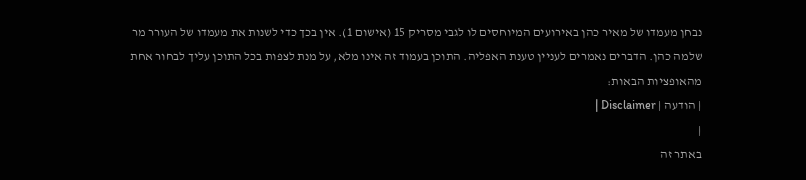נבחן מעמדו של מאיר כהן באירועים המיוחסים לו לגבי מסריק 15 (אישום 1). אין בכך כדי לשנות את מעמדו של העורר מר שלמה כהן. הדברים נאמרים לעניין טענת האפליה. התוכן בעמוד זה אינו מלא, על מנת לצפות בכל התוכן עליך לבחור אחת מהאופציות הבאות:
| הודעה | Disclaimer |
|
באתר זה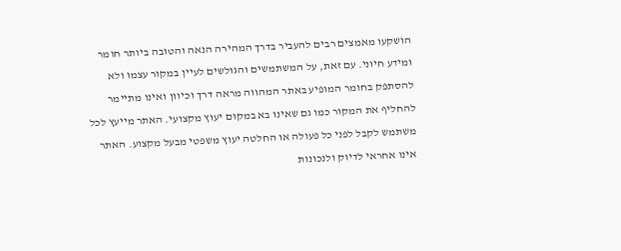הושקעו מאמצים רבים להעביר בדרך המהירה הנאה והטובה ביותר חומר ומידע חיוני. עם זאת, על המשתמשים והגולשים לעיין במקור עצמו ולא להסתפק בחומר המופיע באתר המהווה מראה דרך וכיוון ואינו מתיימר להחליף את המקור כמו גם שאינו בא במקום יעוץ מקצועי. האתר מייעץ לכל משתמש לקבל לפני כל פעולה או החלטה יעוץ משפטי מבעל מקצוע. האתר אינו אחראי לדיוק ולנכונות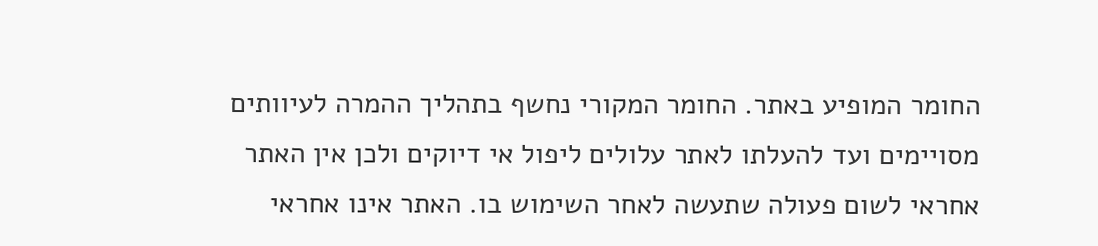החומר המופיע באתר. החומר המקורי נחשף בתהליך ההמרה לעיוותים מסויימים ועד להעלתו לאתר עלולים ליפול אי דיוקים ולכן אין האתר אחראי לשום פעולה שתעשה לאחר השימוש בו. האתר אינו אחראי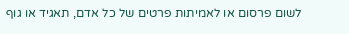לשום פרסום או לאמיתות פרטים של כל אדם, תאגיד או גוף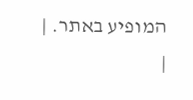המופיע באתר. |
|